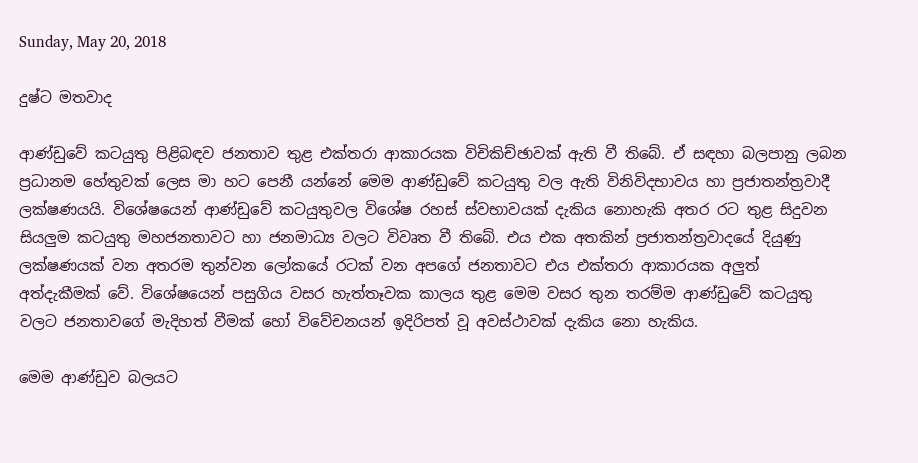Sunday, May 20, 2018

දුෂ්ට මතවාද

ආණ්ඩුවේ කටයුතු පිළිබඳව ජනතාව තුළ එක්තරා ආකාරයක විචිකිච්ඡාවක් ඇති වී තිබේ. ඒ සඳහා බලපානු ලබන ප්‍රධානම හේතුවක් ලෙස මා හට පෙනී යන්නේ මෙම ආණ්ඩුවේ කටයුතු වල ඇති විනිවිදභාවය හා ප්‍රජාතන්ත්‍රවාදී ලක්ෂණයයි. විශේෂයෙන් ආණ්ඩුවේ කටයුතුවල විශේෂ රහස් ස්වභාවයක් දැකිය නොහැකි අතර රට තුළ සිදුවන සියලුම කටයුතු මහජනතාවට හා ජනමාධ්‍ය වලට විවෘත වී තිබේ. එය එක අතකින් ප්‍රජාතන්ත්‍රවාදයේ දියුණු ලක්ෂණයක් වන අතරම තුන්වන ලෝකයේ රටක් වන අපගේ ජනතාවට එය එක්තරා ආකාරයක අලුත් අත්දැකීමක් වේ. විශේෂයෙන් පසුගිය වසර හැත්තෑවක කාලය තුළ මෙම වසර තුන තරම්ම ආණ්ඩුවේ කටයුතු වලට ජනතාවගේ මැදිහත් වීමක් හෝ විවේචනයන් ඉදිරිපත් වූ අවස්ථාවක් දැකිය නො හැකිය.

මෙම ආණ්ඩුව බලයට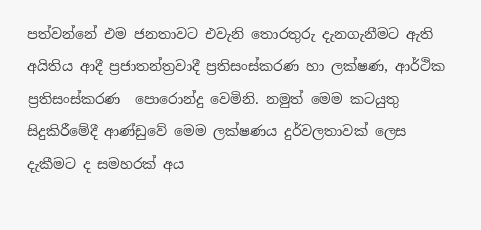පත්වන්නේ එම ජනතාවට එවැනි තොරතුරු දැනගැනීමට ඇති අයිතිය ආදී ප්‍රජාතන්ත්‍රවාදී ප්‍රතිසංස්කරණ හා ලක්ෂණ, ආර්ථික ප්‍රතිසංස්කරණ  පොරොන්දු වෙමිනි. නමුත් මෙම කටයුතු සිදුකිරීමේදී ආණ්ඩුවේ මෙම ලක්ෂණය දුර්වලතාවක් ලෙස දැකීමට ද සමහරක් අය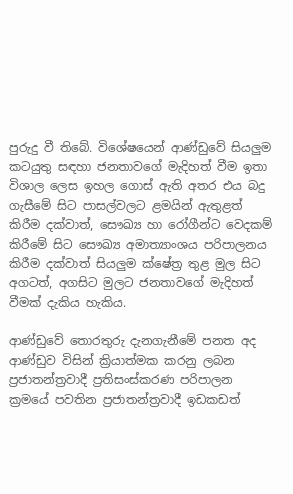පුරුදු වී තිබේ. විශේෂයෙන් ආණ්ඩුවේ සියලුම කටයුතු සඳහා ජනතාවගේ මැදිහත් වීම ඉතා විශාල ලෙස ඉහල ගොස් ඇති අතර එය බදු ගැසීමේ සිට පාසල්වලට ළමයින් ඇතුළත් කිරීම දක්වාත්, සෞඛ්‍ය හා රෝගීන්ට වෙදකම් කිරීමේ සිට සෞඛ්‍ය අමාත්‍යාංශය පරිපාලනය කිරීම දක්වාත් සියලුම ක්ෂේත්‍ර තුළ මුල සිට අගටත්, අගසිට මුලට ජනතාවගේ මැදිහත් වීමක් දැකිය හැකිය.

ආණ්ඩුවේ තොරතුරු දැනගැනීමේ පනත අද ආණ්ඩුව විසින් ක්‍රියාත්මක කරනු ලබන ප්‍රජාතන්ත්‍රවාදී ප්‍රතිසංස්කරණ පරිපාලන ක්‍රමයේ පවතින ප්‍රජාතන්ත්‍රවාදී ඉඩකඩත්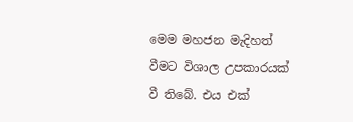මෙම මහජන මැදිහත් වීමට විශාල උපකාරයක් වී තිබේ. එය එක්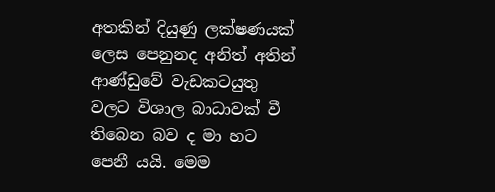අතකින් දියුණු ලක්ෂණයක් ලෙස පෙනුනද අනිත් අතින් ආණ්ඩුවේ වැඩකටයුතු වලට විශාල බාධාවක් වී තිබෙන බව ද මා හට පෙනී යයි. මෙම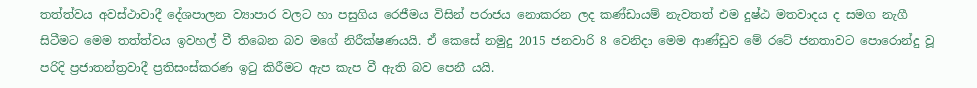තත්ත්වය අවස්ථාවාදී දේශපාලන ව්‍යාපාර වලට හා පසුගිය රෙජීමය විසින් පරාජය නොකරන ලද කණ්ඩායම් නැවතත් එම දුෂ්ඨ මතවාදය ද සමග නැගී සිටීමට මෙම තත්ත්වය ඉවහල් වී තිබෙන බව මගේ නිරීක්ෂණයයි. ඒ කෙසේ නමුදු 2015 ජනවාරි 8 වෙනිදා මෙම ආණ්ඩුව මේ රටේ ජනතාවට පොරොන්දු වූ පරිදි ප්‍රජාතන්ත්‍රවාදී ප්‍රතිසංස්කරණ ඉටු කිරීමට ඇප කැප වී ඇති බව පෙනී යයි.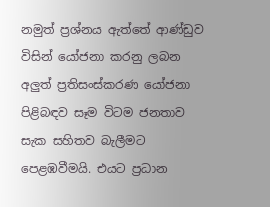නමුත් ප්‍රශ්නය ඇත්තේ ආණ්ඩුව විසින් යෝජනා කරනු ලබන අලුත් ප්‍රතිසංස්කරණ යෝජනා පිළිබඳව සෑම විටම ජනතාව සැක සහිතව බැලීමට පෙළඹවීමයි. එයට ප්‍රධාන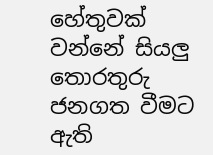හේතුවක් වන්නේ සියලු තොරතුරු ජනගත වීමට ඇති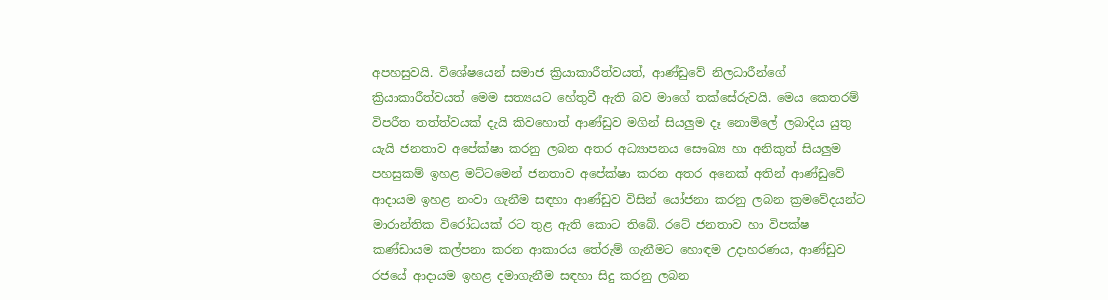අපහසුවයි. විශේෂයෙන් සමාජ ක්‍රියාකාරීත්වයත්, ආණ්ඩුවේ නිලධාරීන්ගේ ක්‍රියාකාරීත්වයත් මෙම සත්‍යයට හේතුවී ඇති බව මාගේ තක්සේරුවයි. මෙය කෙතරම් විපරීත තත්ත්වයක් දැයි කිවහොත් ආණ්ඩුව මගින් සියලුම දෑ නොමිලේ ලබාදිය යුතු යැයි ජනතාව අපේක්ෂා කරනු ලබන අතර අධ්‍යාපනය සෞඛ්‍ය හා අනිකුත් සියලුම පහසුකම් ඉහළ මට්ටමෙන් ජනතාව අපේක්ෂා කරන අතර අනෙක් අතින් ආණ්ඩුවේ ආදායම ඉහළ නංවා ගැනීම සඳහා ආණ්ඩුව විසින් යෝජනා කරනු ලබන ක්‍රමවේදයන්ට මාරාන්තික විරෝධයක් රට තුළ ඇති කොට තිබේ. රටේ ජනතාව හා විපක්ෂ කණ්ඩායම කල්පනා කරන ආකාරය තේරුම් ගැනීමට හොඳම උදාහරණය, ආණ්ඩුව රජයේ ආදායම ඉහළ දමාගැනීම සඳහා සිදු කරනු ලබන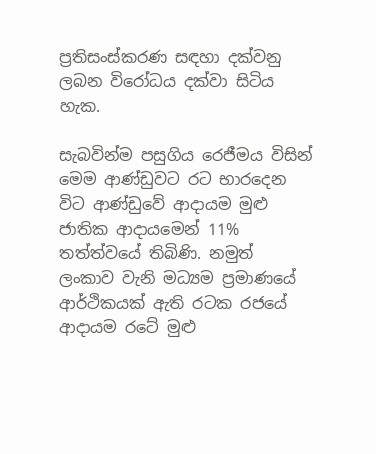ප්‍රතිසංස්කරණ සඳහා දක්වනු ලබන විරෝධය දක්වා සිටිය හැක.

සැබවින්ම පසුගිය රෙජීමය විසින් මෙම ආණ්ඩුවට රට භාරදෙන විට ආණ්ඩුවේ ආදායම මුළු ජාතික ආදායමෙන් 11% තත්ත්වයේ තිබිණි. නමුත් ලංකාව වැනි මධ්‍යම ප්‍රමාණයේ ආර්ථිකයක් ඇති රටක රජයේ ආදායම රටේ මුළු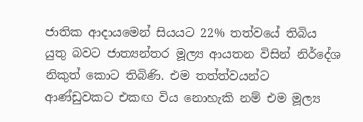ජාතික ආදායමෙන් සියයට 22% තත්වයේ තිබිය යුතු බවට ජාත්‍යන්තර මූල්‍ය ආයතන විසින් නිර්දේශ නිකුත් කොට තිබිණි. එම තත්ත්වයන්ට ආණ්ඩුවකට එකඟ විය නොහැකි නම් එම මූල්‍ය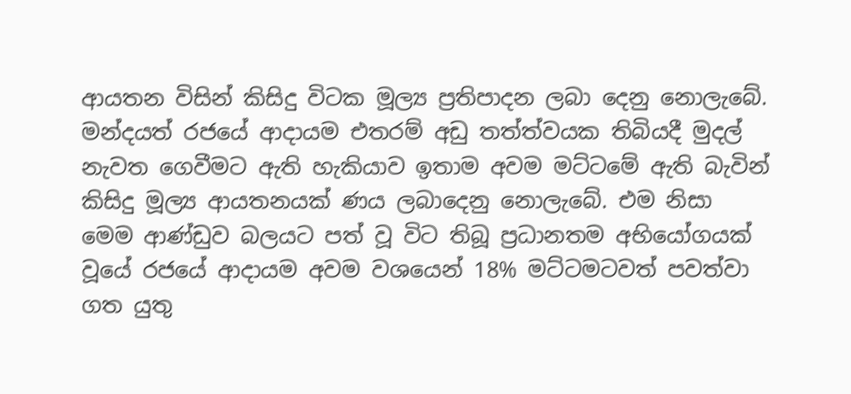ආයතන විසින් කිසිදු විටක මූල්‍ය ප්‍රතිපාදන ලබා දෙනු නොලැබේ. මන්දයත් රජයේ ආදායම එතරම් අඩු තත්ත්වයක තිබියදී මුදල් නැවත ගෙවීමට ඇති හැකියාව ඉතාම අවම මට්ටමේ ඇති බැවින් කිසිදු මූල්‍ය ආයතනයක් ණය ලබාදෙනු නොලැබේ. එම නිසා මෙම ආණ්ඩුව බලයට පත් වූ විට තිබූ ප්‍රධානතම අභියෝගයක් වූයේ රජයේ ආදායම අවම වශයෙන් 18% මට්ටමටවත් පවත්වා ගත යුතු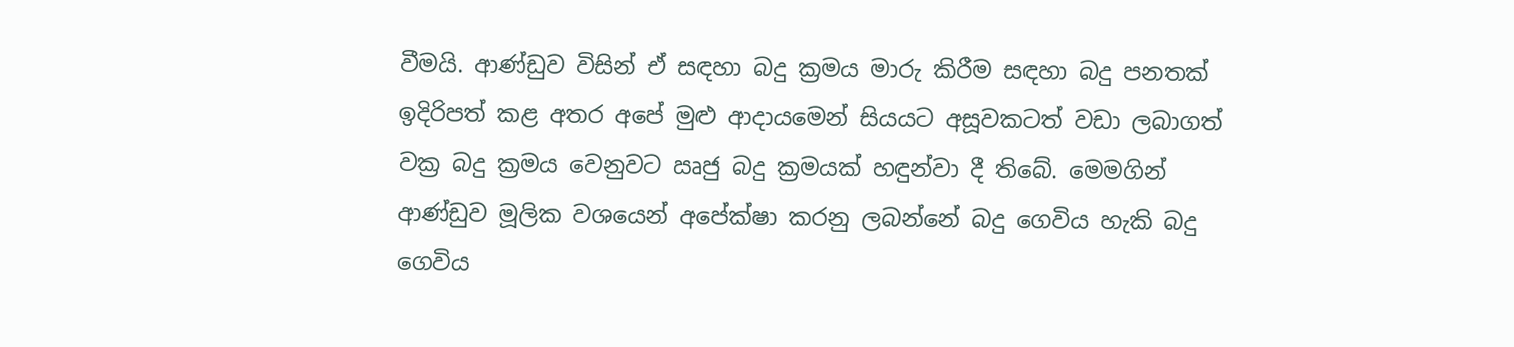වීමයි. ආණ්ඩුව විසින් ඒ සඳහා බදු ක්‍රමය මාරු කිරීම සඳහා බදු පනතක් ඉදිරිපත් කළ අතර අපේ මුළු ආදායමෙන් සියයට අසූවකටත් වඩා ලබාගත් වක්‍ර බදු ක්‍රමය වෙනුවට ඍජු බදු ක්‍රමයක් හඳුන්වා දී තිබේ. මෙමගින් ආණ්ඩුව මූලික වශයෙන් අපේක්ෂා කරනු ලබන්නේ බදු ගෙවිය හැකි බදු ගෙවිය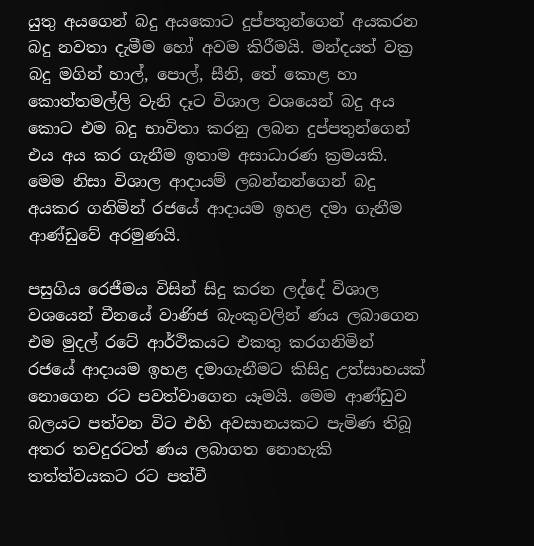යුතු අයගෙන් බදු අයකොට දුප්පතුන්ගෙන් අයකරන බදු නවතා දැමීම හෝ අවම කිරීමයි. මන්දයත් වක්‍ර බදු මගින් හාල්, පොල්, සීනි, තේ කොළ හා කොත්තමල්ලි වැනි දෑට විශාල වශයෙන් බදු අය කොට එම බදු භාවිතා කරනු ලබන දුප්පතුන්ගෙන් එය අය කර ගැනීම ඉතාම අසාධාරණ ක්‍රමයකි. මෙම නිසා විශාල ආදායම් ලබන්නන්ගෙන් බදු අයකර ගනිමින් රජයේ ආදායම ඉහළ දමා ගැනීම ආණ්ඩුවේ අරමුණයි.

පසුගිය රෙජීමය විසින් සිදු කරන ලද්දේ විශාල වශයෙන් චීනයේ වාණිජ බැංකුවලින් ණය ලබාගෙන එම මුදල් රටේ ආර්ථිකයට එකතු කරගනිමින් රජයේ ආදායම ඉහළ දමාගැනීමට කිසිදු උත්සාහයක් නොගෙන රට පවත්වාගෙන යෑමයි. මෙම ආණ්ඩුව බලයට පත්වන විට එහි අවසානයකට පැමිණ තිබූ අතර තවදුරටත් ණය ලබාගත නොහැකි තත්ත්වයකට රට පත්වී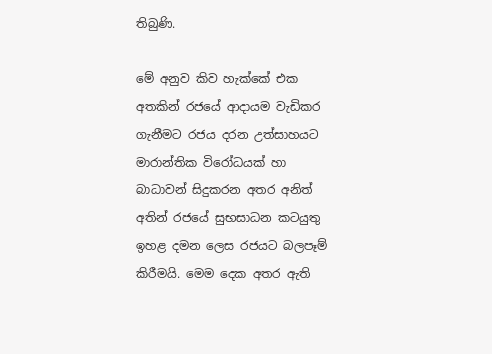තිබුණි.

මේ අනුව කිව හැක්කේ එක අතකින් රජයේ ආදායම වැඩිකර ගැනීමට රජය දරන උත්සාහයට මාරාන්තික විරෝධයක් හා බාධාවන් සිදුකරන අතර අනිත් අතින් රජයේ සුභසාධන කටයුතු ඉහළ දමන ලෙස රජයට බලපෑම් කිරීමයි. මෙම දෙක අතර ඇති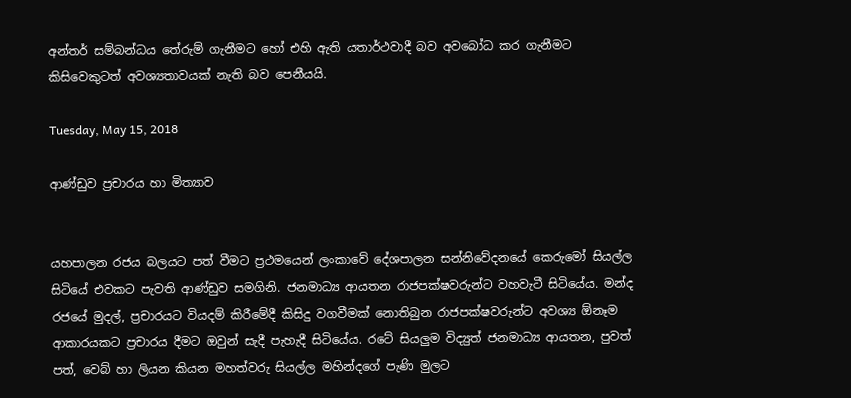අන්තර් සම්බන්ධය තේරුම් ගැනීමට හෝ එහි ඇති යතාර්ථවාදී බව අවබෝධ කර ගැනීමට කිසිවෙකුටත් අවශ්‍යතාවයක් නැති බව පෙනීයයි.

Tuesday, May 15, 2018

ආණ්ඩුව ප්‍රචාරය හා මිත්‍යාව


යහපාලන රජය බලයට පත් වීමට ප්‍රථමයෙන් ලංකාවේ දේශපාලන සන්නිවේදනයේ කෙරුමෝ සියල්ල සිටියේ එවකට පැවති ආණ්ඩුව සමගිනි. ජනමාධ්‍ය ආයතන රාජපක්ෂවරුන්ට වහවැටී සිටියේය. මන්ද රජයේ මුදල්, ප්‍රචාරයට වියදම් කිරීමේදී කිසිදු වගවීමක් නොතිබුන රාජපක්ෂවරුන්ට අවශ්‍ය ඕනෑම ආකාරයකට ප්‍රචාරය දීමට ඔවුන් සැදී පැහැදී සිටියේය. රටේ සියලුම විද්‍යුත් ජනමාධ්‍ය ආයතන, පුවත් පත්, වෙබ් හා ලියන කියන මහත්වරු සියල්ල මහින්දගේ පැණි මුලට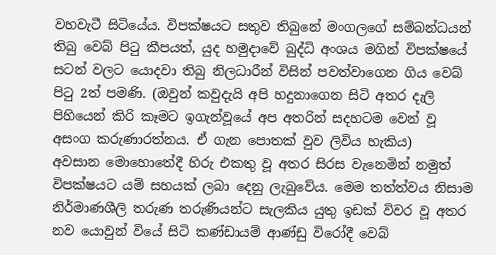වහවැටී සිටියේය. විපක්ෂයට සතුව තිබුනේ මංගලගේ සම්බන්ධයන් තිබු වෙබ් පිටු කීපයත්, යුද හමුදාවේ බුද්ධි අංශය මගින් විපක්ෂයේ සටන් වලට යොදවා තිබු නිලධාරීන් විසින් පවත්වාගෙන ගිය වෙබ් පිටු 2ත් පමණි. (ඔවුන් කවුදැයි අපි හදුනාගෙන සිටි අතර දැලි පිහියෙන් කිරි කෑමට ඉගැන්වූයේ අප අතරින් සදහටම වෙන් වූ අසංග කරුණාරත්නය. ඒ ගැන පොතක් වුව ලිවිය හැකිය)
අවසාන මොහොතේදී හිරු එකතු වූ අතර සිරස වැනෙමින් නමුත් විපක්ෂයට යම් සහයක් ලබා දෙනු ලැබුවේය. මෙම තත්ත්වය නිසාම නිර්මාණශීලි තරුණ තරුණියන්ට සැලකිය යුතු ඉඩක් විවර වූ අතර නව යොවුන් වියේ සිටි කණ්ඩායම් ආණ්ඩු විරෝදී වෙබ්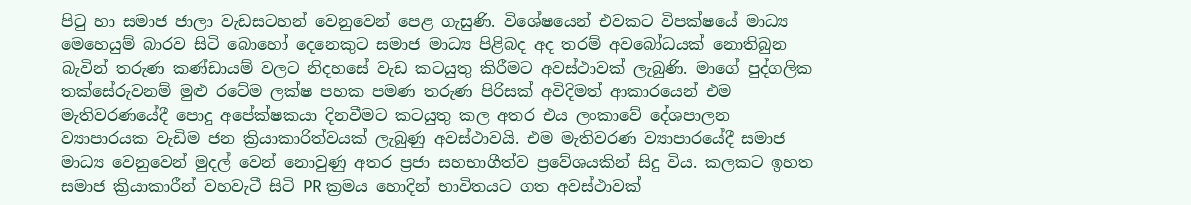පිටු හා සමාජ ජාලා වැඩසටහන් වෙනුවෙන් පෙළ ගැසුණි. විශේෂයෙන් එවකට විපක්ෂයේ මාධ්‍ය මෙහෙයුම් බාරව සිටි බොහෝ දෙනෙකුට සමාජ මාධ්‍ය පිළිබද අද තරම් අවබෝධයක් නොතිබුන බැවින් තරුණ කණ්ඩායම් වලට නිදහසේ වැඩ කටයුතු කිරීමට අවස්ථාවක් ලැබුණි. මාගේ පුද්ගලික තක්සේරුවනම් මුළු රටේම ලක්ෂ පහක පමණ තරුණ පිරිසක් අවිදිමත් ආකාරයෙන් එම මැතිවරණයේදී පොදු අපේක්ෂකයා දිනවීමට කටයුතු කල අතර එය ලංකාවේ දේශපාලන ව්‍යාපාරයක වැඩිම ජන ක්‍රියාකාරිත්වයක් ලැබුණු අවස්ථාවයි. එම මැතිවරණ ව්‍යාපාරයේදී සමාජ මාධ්‍ය වෙනුවෙන් මුදල් වෙන් නොවුණු අතර ප්‍රජා සහභාගීත්ව ප්‍රවේශයකින් සිදු විය. කලකට ඉහත සමාජ ක්‍රියාකාරීන් වහවැටී සිටි PR ක්‍රමය හොදින් භාවිතයට ගත අවස්ථාවක්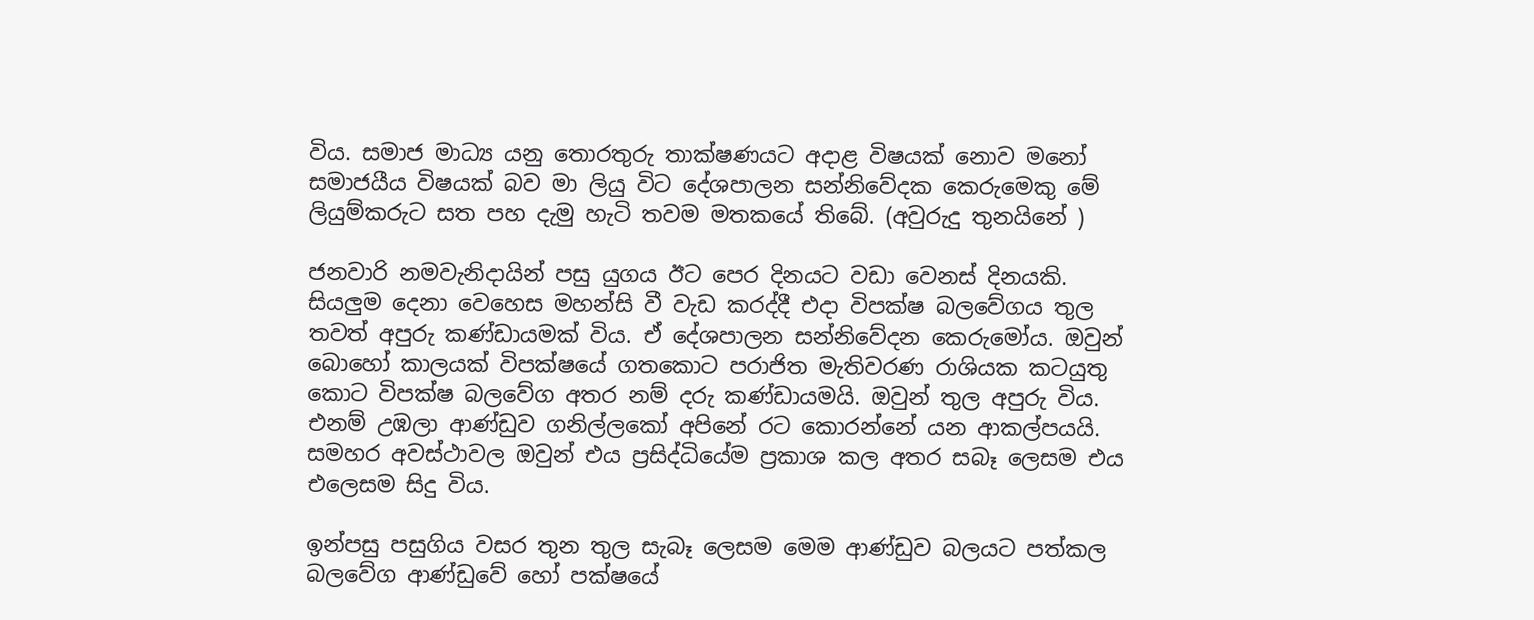විය. සමාජ මාධ්‍ය යනු තොරතුරු තාක්ෂණයට අදාළ විෂයක් නොව මනෝ සමාජයීය විෂයක් බව මා ලියු විට දේශපාලන සන්නිවේදක කෙරුමෙකු මේ ලියුම්කරුට සත පහ දැමු හැටි තවම මතකයේ තිබේ. (අවුරුදු තුනයිනේ )

ජනවාරි නමවැනිදායින් පසු යුගය ඊට පෙර දිනයට වඩා වෙනස් දිනයකි. සියලුම දෙනා වෙහෙස මහන්සි වී වැඩ කරද්දී එදා විපක්ෂ බලවේගය තුල තවත් අපුරු කණ්ඩායමක් විය. ඒ දේශපාලන සන්නිවේදන කෙරුමෝය. ඔවුන් බොහෝ කාලයක් විපක්ෂයේ ගතකොට පරාජිත මැතිවරණ රාශියක කටයුතු කොට විපක්ෂ බලවේග අතර නම් දරු කණ්ඩායමයි. ඔවුන් තුල අපුරු විය. එනම් උඹලා ආණ්ඩුව ගනිල්ලකෝ අපිනේ රට කොරන්නේ යන ආකල්පයයි. සමහර අවස්ථාවල ඔවුන් එය ප්‍රසිද්ධියේම ප්‍රකාශ කල අතර සබෑ ලෙසම එය එලෙසම සිදු විය.

ඉන්පසු පසුගිය වසර තුන තුල සැබෑ ලෙසම මෙම ආණ්ඩුව බලයට පත්කල බලවේග ආණ්ඩුවේ හෝ පක්ෂයේ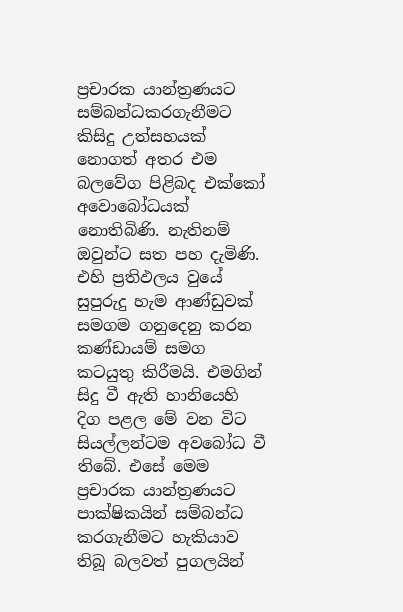ප්‍රචාරක යාන්ත්‍රණයට සම්බන්ධකරගැනීමට කිසිදු උත්සහයක් නොගත් අතර එම බලවේග පිළිබද එක්කෝ අවොබෝධයක් නොතිබිණි. නැතිනම් ඔවුන්ට සත පහ දැමිණි. එහි ප්‍රතිඵලය වුයේ සුපුරුදු හැම ආණ්ඩුවක් සමගම ගනුදෙනු කරන කණ්ඩායම් සමග කටයුතු කිරීමයි. එමගින් සිදු වී ඇති හානියෙහි දිග පළල මේ වන විට සියල්ලන්ටම අවබෝධ වී තිබේ. එසේ මෙම ප්‍රචාරක යාන්ත්‍රණයට පාක්ෂිකයින් සම්බන්ධ කරගැනීමට හැකියාව තිබූ බලවත් පුගලයින්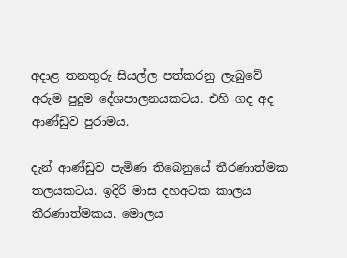අදාළ තනතුරු සියල්ල පත්කරනු ලැබුවේ අරුම පුදුම දේශපාලනයකටය. එහි ගද අද ආණ්ඩුව පුරාමය.

දැන් ආණ්ඩුව පැමිණ තිබෙනුයේ තීරණාත්මක තලයකටය. ඉදිරි මාස දහඅටක කාලය තීරණාත්මකය. මොලය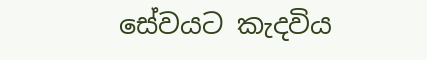සේවයට කැදවිය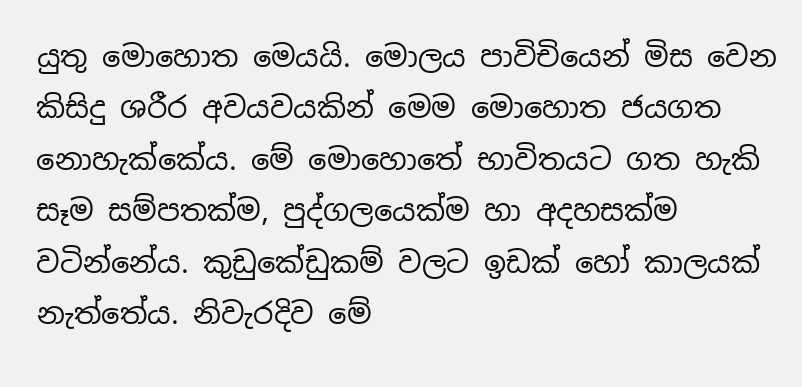යුතු මොහොත මෙයයි. මොලය පාවිචියෙන් මිස වෙන කිසිදු ශරීර අවයවයකින් මෙම මොහොත ජයගත නොහැක්කේය. මේ මොහොතේ භාවිතයට ගත හැකි සෑම සම්පතක්ම, පුද්ගලයෙක්ම හා අදහසක්ම වටින්නේය. කුඩුකේඩුකම් වලට ඉඩක් හෝ කාලයක් නැත්තේය. නිවැරදිව මේ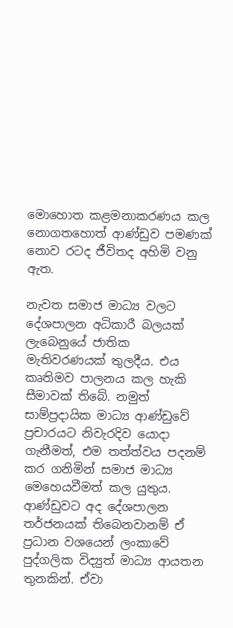මොහොත කළමනාකරණය කල නොගතහොත් ආණ්ඩුව පමණක් නොව රටද ජීවිතද අහිමි වනු ඇත.

නැවත සමාජ මාධ්‍ය වලට දේශපාලන අධිකාරී බලයක් ලැබෙනුයේ ජාතික මැතිවරණයක් තුලදීය. එය කෘතිමව පාලනය කල හැකි සීමාවක් තිබේ. නමුත් සාම්ප්‍රදායික මාධ්‍ය ආණ්ඩුවේ ප්‍රචාරයට නිවැරදිව යොදා ගැනීමත්, එම තත්ත්වය පදනම් කර ගනිමින් සමාජ මාධ්‍ය මෙහෙයවීමත් කල යුතුය. ආණ්ඩුවට අද දේශපාලන තර්ජනයක් තිබෙනවානම් ඒ ප්‍රධාන වශයෙන් ලංකාවේ පුද්ගලික විද්‍යුත් මාධ්‍ය ආයතන තුනකින්. ඒවා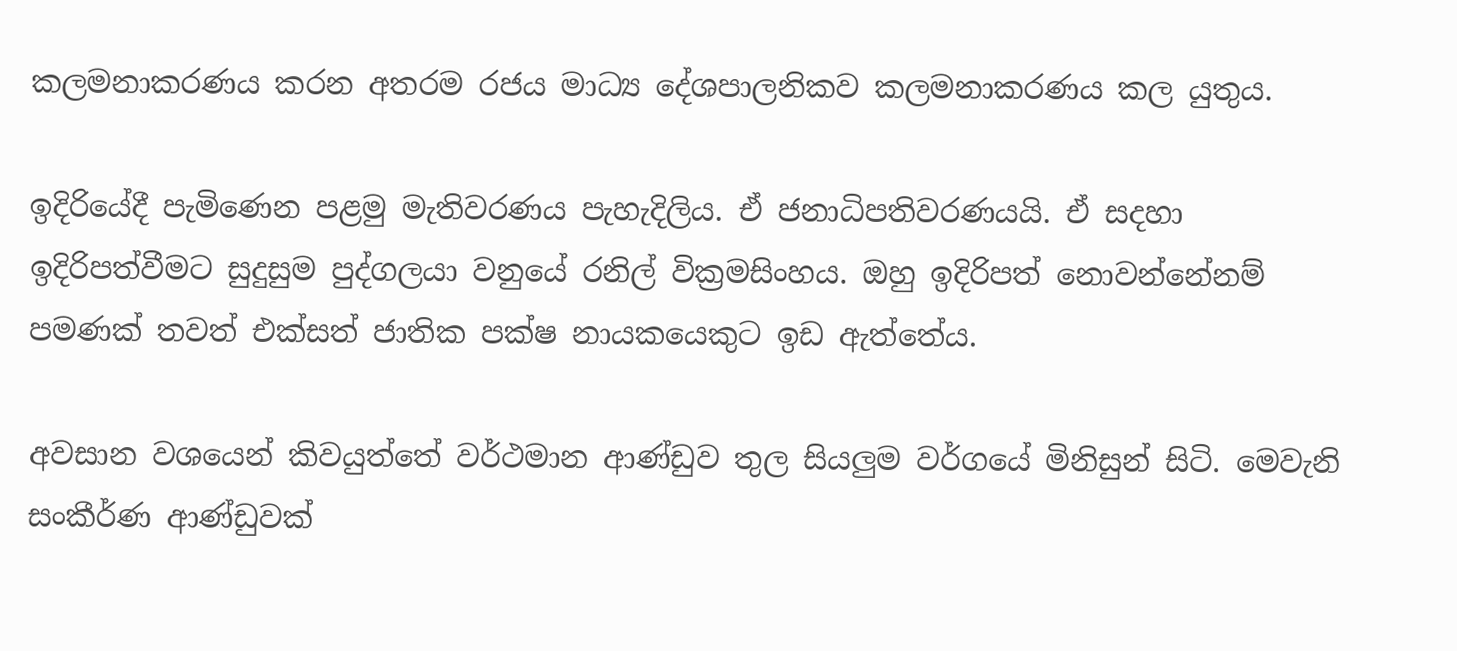කලමනාකරණය කරන අතරම රජය මාධ්‍ය දේශපාලනිකව කලමනාකරණය කල යුතුය.

ඉදිරියේදී පැමිණෙන පළමු මැතිවරණය පැහැදිලිය. ඒ ජනාධිපතිවරණයයි. ඒ සදහා ඉදිරිපත්වීමට සුදුසුම පුද්ගලයා වනුයේ රනිල් වික්‍රමසිංහය. ඔහු ඉදිරිපත් නොවන්නේනම් පමණක් තවත් එක්සත් ජාතික පක්ෂ නායකයෙකුට ඉඩ ඇත්තේය.

අවසාන වශයෙන් කිවයුත්තේ වර්ථමාන ආණ්ඩුව තුල සියලුම වර්ගයේ මිනිසුන් සිටි. මෙවැනි සංකීර්ණ ආණ්ඩුවක්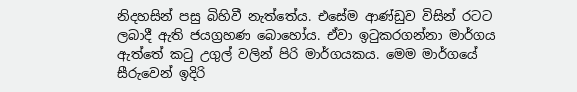නිදහසින් පසු බිහිවී නැත්තේය. එසේම ආණ්ඩුව විසින් රටට ලබාදී ඇති ජයග්‍රහණ බොහෝය. ඒවා ඉටුකරගන්නා මාර්ගය ඇත්තේ කටු උගුල් වලින් පිරි මාර්ගයකය. මෙම මාර්ගයේ සීරුවෙන් ඉදිරි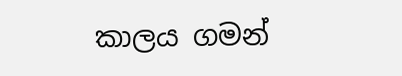කාලය ගමන්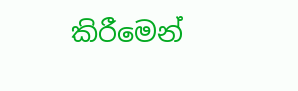කිරීමෙන්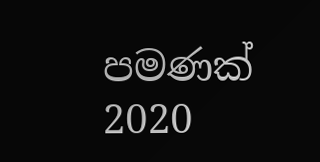පමණක් 2020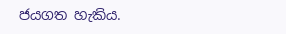ජයගත හැකිය.